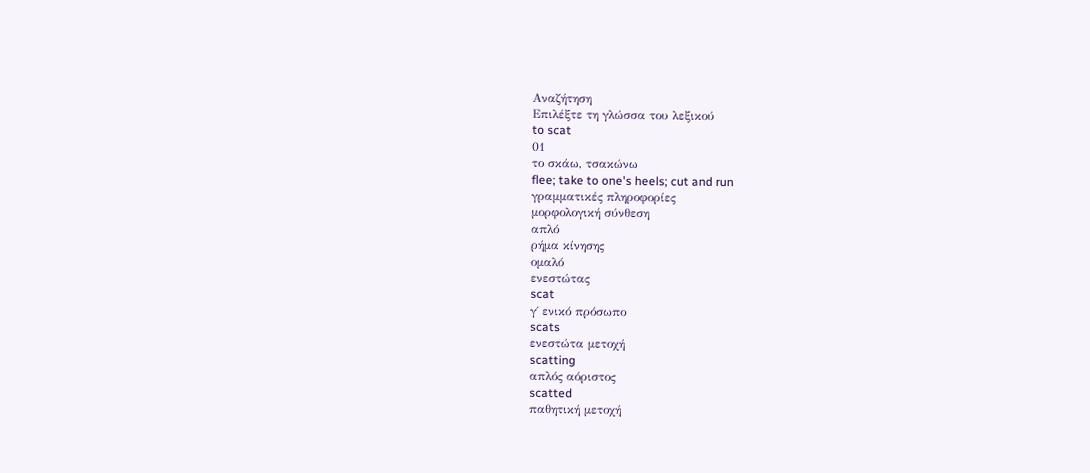Αναζήτηση
Επιλέξτε τη γλώσσα του λεξικού
to scat
01
το σκάω, τσακώνω
flee; take to one's heels; cut and run
γραμματικές πληροφορίες
μορφολογική σύνθεση
απλό
ρήμα κίνησης
ομαλό
ενεστώτας
scat
γ΄ ενικό πρόσωπο
scats
ενεστώτα μετοχή
scatting
απλός αόριστος
scatted
παθητική μετοχή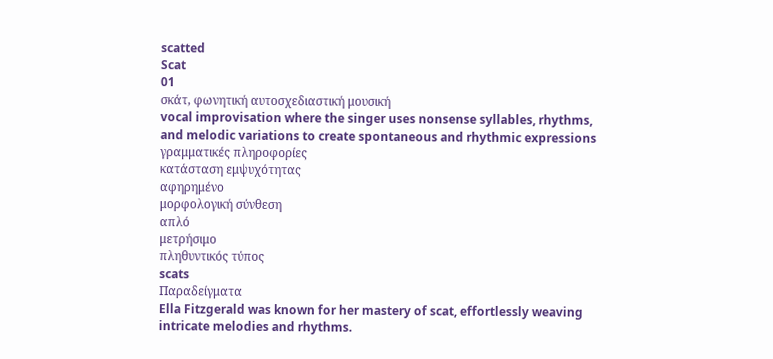scatted
Scat
01
σκάτ, φωνητική αυτοσχεδιαστική μουσική
vocal improvisation where the singer uses nonsense syllables, rhythms, and melodic variations to create spontaneous and rhythmic expressions
γραμματικές πληροφορίες
κατάσταση εμψυχότητας
αφηρημένο
μορφολογική σύνθεση
απλό
μετρήσιμο
πληθυντικός τύπος
scats
Παραδείγματα
Ella Fitzgerald was known for her mastery of scat, effortlessly weaving intricate melodies and rhythms.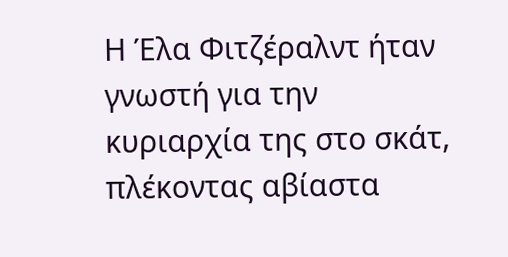Η Έλα Φιτζέραλντ ήταν γνωστή για την κυριαρχία της στο σκάτ, πλέκοντας αβίαστα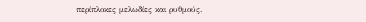περίπλοκες μελωδίες και ρυθμούς.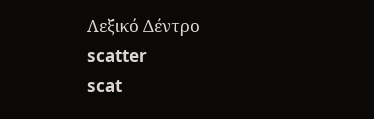Λεξικό Δέντρο
scatter
scat